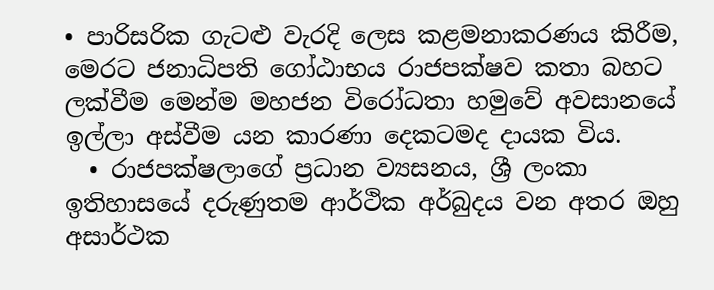• පාරිසරික ගැටළු වැරදි ලෙස කළමනාකරණය කිරීම, මෙරට ජනාධිපති ගෝඨාභය රාජපක්ෂව කතා බහට ලක්වීම මෙන්ම මහජන විරෝධතා හමුවේ අවසානයේ ඉල්ලා අස්වීම යන කාරණා දෙකටමද දායක විය.
  • රාජපක්ෂලාගේ ප්‍රධාන ව්‍යසනය, ශ්‍රී ලංකා ඉතිහාසයේ දරුණුතම ආර්ථික අර්බුදය වන අතර ඔහු අසාර්ථක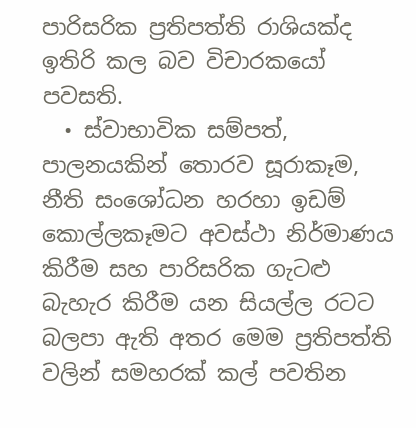පාරිසරික ප්‍රතිපත්ති රාශියක්ද ඉතිරි කල බව විචාරකයෝ පවසති.
  • ස්වාභාවික සම්පත්, පාලනයකින් තොරව සූරාකෑම, නීති සංශෝධන හරහා ඉඩම් කොල්ලකෑමට අවස්ථා නිර්මාණය කිරීම සහ පාරිසරික ගැටළු බැහැර කිරීම යන සියල්ල රටට බලපා ඇති අතර මෙම ප්‍රතිපත්ති වලින් සමහරක් කල් පවතින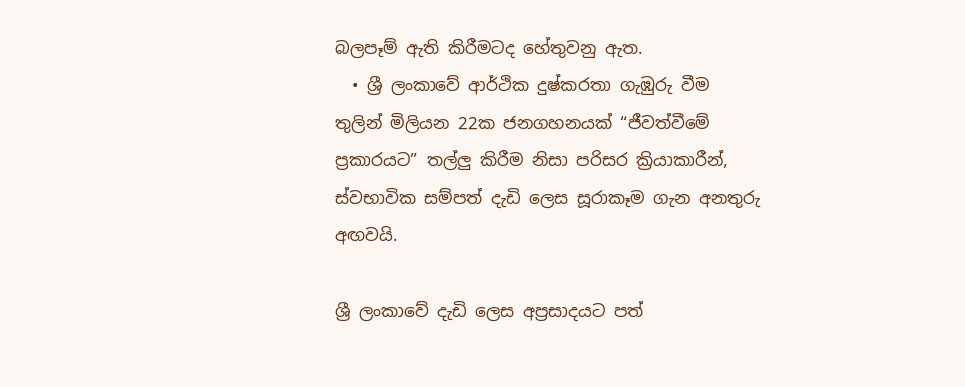බලපෑම් ඇති කිරීමටද හේතුවනු ඇත.
  • ශ්‍රී ලංකාවේ ආර්ථික දුෂ්කරතා ගැඹුරු වීම තුලින් මිලියන 22ක ජනගහනයක් “ජීවත්වීමේ ප්‍රකාරයට” තල්ලු කිරීම නිසා පරිසර ක්‍රියාකාරීන්, ස්වභාවික සම්පත් දැඩි ලෙස සූරාකෑම ගැන අනතුරු අඟවයි.

ශ්‍රී ලංකාවේ දැඩි ලෙස අප්‍රසාදයට පත්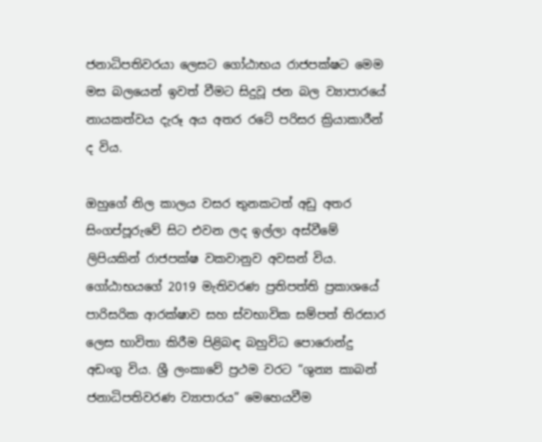ජනාධිපතිවරයා ලෙසට ගෝඨාභය රාජපක්ෂට මෙම මස බලයෙන් ඉවත් වීමට සිදුවූ ජන බල ව්‍යාපාරයේ නායකත්වය දැරූ අය අතර රටේ පරිසර ක්‍රියාකාරීන් ද විය.

ඔහුගේ නිල කාලය වසර තුනකටත් අඩු අතර සිංගප්පූරුවේ සිට එවන ලද ඉල්ලා අස්වීමේ ලිපියකින් රාජපක්ෂ වකවානුව අවසන් විය. ගෝඨාභයගේ 2019 මැතිවරණ ප්‍රතිපත්ති ප්‍රකාශයේ පාරිසරික ආරක්ෂාව සහ ස්වභාවික සම්පත් තිරසාර ලෙස භාවිතා කිරීම පිළිබඳ බහුවිධ පොරොන්දු අඩංගු විය. ශ්‍රී ලංකාවේ ප්‍රථම වරට “ශුන්‍ය කාබන් ජනාධිපතිවරණ ව්‍යාපාරය” මෙහෙයවීම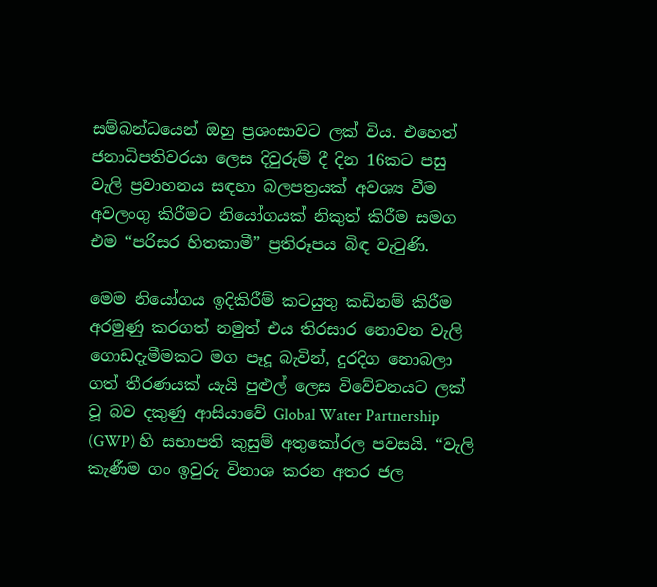සම්බන්ධයෙන් ඔහු ප්‍රශංසාවට ලක් විය. එහෙත් ජනාධිපතිවරයා ලෙස දිවුරුම් දී දින 16කට පසු වැලි ප්‍රවාහනය සඳහා බලපත්‍රයක් අවශ්‍ය වීම අවලංගු කිරීමට නියෝගයක් නිකුත් කිරීම සමග එම “පරිසර හිතකාමී” ප්‍රතිරූපය බිඳ වැටුණි.

මෙම නියෝගය ඉදිකිරීම් කටයුතු කඩිනම් කිරීම අරමුණු කරගත් නමුත් එය තිරසාර නොවන වැලි ගොඩදැමීමකට මග පෑදූ බැවින්, දුරදිග නොබලා ගත් තීරණයක් යැයි පුළුල් ලෙස විවේචනයට ලක් වූ බව දකුණු ආසියාවේ Global Water Partnership (GWP) හි සභාපති කුසුම් අතුකෝරල පවසයි. “වැලි කැණීම ගං ඉවුරු විනාශ කරන අතර ජල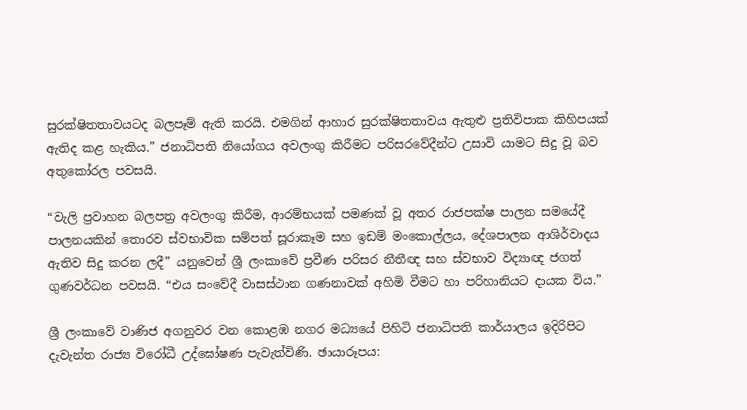සුරක්ෂිතතාවයටද බලපෑම් ඇති කරයි. එමගින් ආහාර සුරක්ෂිතතාවය ඇතුළු ප්‍රතිවිපාක කිහිපයක් ඇතිද කළ හැකිය.” ජනාධිපති නියෝගය අවලංගු කිරීමට පරිසරවේදීන්ට උසාවි යාමට සිදු වූ බව අතුකෝරල පවසයි.

“වැලි ප්‍රවාහන බලපත්‍ර අවලංගු කිරීම, ආරම්භයක් පමණක් වූ අතර රාජපක්ෂ පාලන සමයේදී පාලනයකින් තොරව ස්වභාවික සම්පත් සූරාකෑම සහ ඉඩම් මංකොල්ලය, දේශපාලන ආශිර්වාදය ඇතිව සිදු කරන ලදී” යනුවෙන් ශ්‍රී ලංකාවේ ප්‍රවීණ පරිසර නීතීඥ සහ ස්වභාව විද්‍යාඥ ජගත් ගුණවර්ධන පවසයි. “එය සංවේදී වාසස්ථාන ගණනාවක් අහිමි වීමට හා පරිහානියට දායක විය.”

ශ්‍රී ලංකාවේ වාණිජ අගනුවර වන කොළඹ නගර මධ්‍යයේ පිහිටි ජනාධිපති කාර්යාලය ඉදිරිපිට දැවැන්ත රාජ්‍ය විරෝධී උද්ඝෝෂණ පැවැත්විණි. ඡායාරූපය: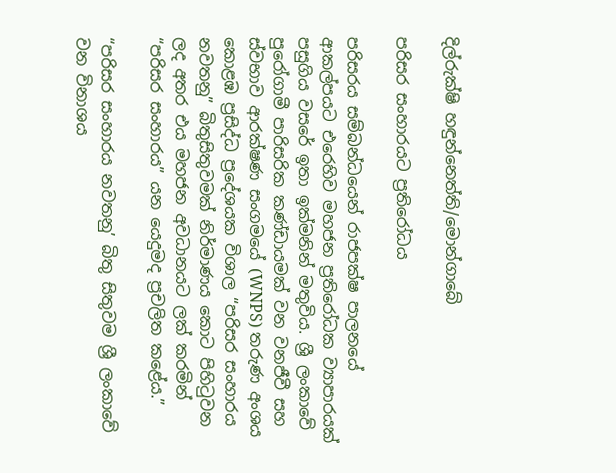දිල්රුක්ෂි හඳුන්නෙත්ති/මොන්ගාබේ

පරිසර සංහාරයට ප්‍රතිරෝධය

පරිසරය සම්බන්ධයෙන් රාජපක්ෂ පාලනයේ ආකල්පයට එරෙහිව මහජන ප්‍රතිරෝධක ව්‍යාපාරයක් පසුගිය වසරේ ඉතා ඉක්මනින් මතුවිය. ශ්‍රී ලංකාවේ පුරෝගාමී පාරිසරික කණ්ඩායමක් වන වනජීවී සහ ස්වභාව ආරක්ෂණ සංගමයේ (WNPS) තරුණ අංශය කොළඹ ප්‍රසිද්ධ ප්‍රදේශයක විශාල “පරිසර සංහාරය නවතනු” බිතුසිතුවමක් නිර්මාණය කොට පිහිටුවන ලද අතර එය මහජන අවධානයට ලක් කරමින් “පරිසර සංහාරය” යන යෙදුමද ප්‍රචලිත කළේය.”

“පරිසර සංහාරය නවතනු’ බිතු සිතුවම ශ්‍රී ලංකාවේ වන විනාශය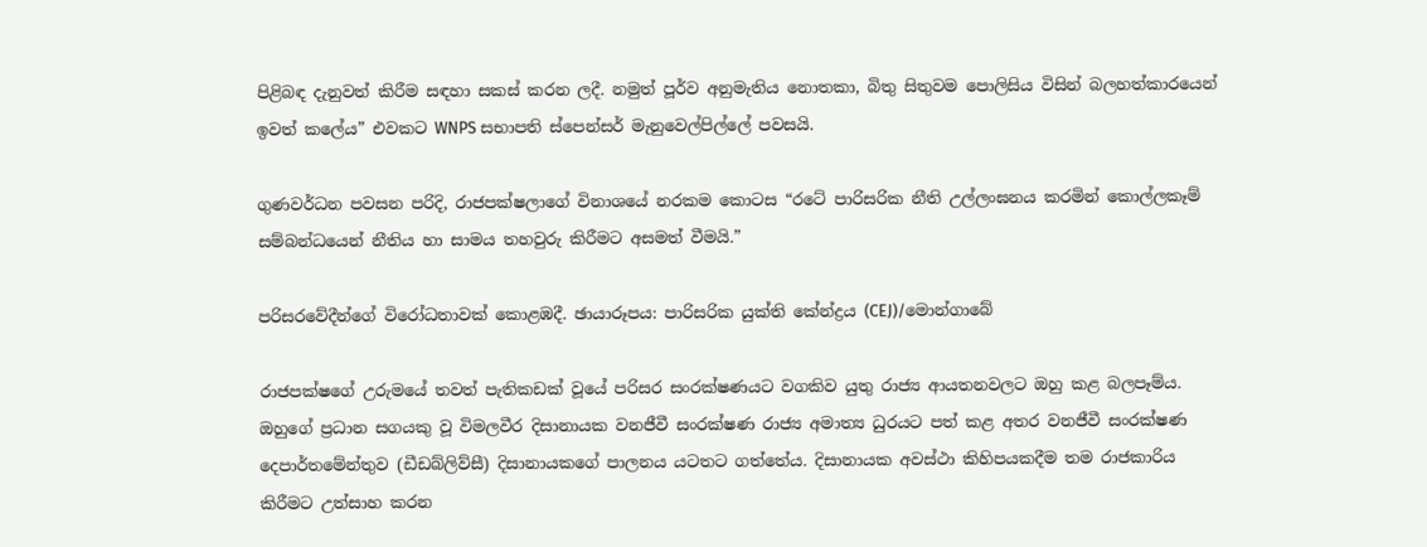පිළිබඳ දැනුවත් කිරීම සඳහා සකස් කරන ලදී. නමුත් පූර්ව අනුමැතිය නොතකා, බිතු සිතුවම පොලිසිය විසින් බලහත්කාරයෙන් ඉවත් කලේය” එවකට WNPS සභාපති ස්පෙන්සර් මැනුවෙල්පිල්ලේ පවසයි.

ගුණවර්ධන පවසන පරිදි, රාජපක්ෂලාගේ විනාශයේ නරකම කොටස “රටේ පාරිසරික නීති උල්ලංඝනය කරමින් කොල්ලකෑම් සම්බන්ධයෙන් නීතිය හා සාමය තහවුරු කිරීමට අසමත් වීමයි.”

පරිසරවේදීන්ගේ විරෝධතාවක් කොළඹදී. ඡායාරූපය: පාරිසරික යුක්ති කේන්ද්‍රය (CEJ)/මොන්ගාබේ

රාජපක්ෂගේ උරුමයේ තවත් පැතිකඩක් වූයේ පරිසර සංරක්ෂණයට වගකිව යුතු රාජ්‍ය ආයතනවලට ඔහු කළ බලපෑම්ය. ඔහුගේ ප්‍රධාන සගයකු වූ විමලවීර දිසානායක වනජීවී සංරක්ෂණ රාජ්‍ය අමාත්‍ය ධුරයට පත් කළ අතර වනජීවී සංරක්ෂණ දෙපාර්තමේන්තුව (ඩීඩබ්ලිව්සී) දිසානායකගේ පාලනය යටතට ගත්තේය. දිසානායක අවස්ථා කිහිපයකදීම තම රාජකාරිය කිරීමට උත්සාහ කරන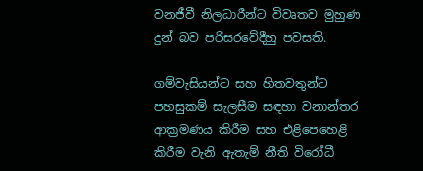වනජීවී නිලධාරීන්ට විවෘතව මුහුණ දුන් බව පරිසරවේදීහු පවසති.

ගම්වැසියන්ට සහ හිතවතුන්ට පහසුකම් සැලසීම සඳහා වනාන්තර ආක්‍රමණය කිරීම සහ එළිපෙහෙළි කිරීම වැනි ඇතැම් නීති විරෝධී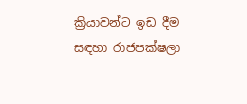ක්‍රියාවන්ට ඉඩ දීම සඳහා රාජපක්ෂලා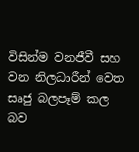විසින්ම වනජීවී සහ වන නිලධාරීන් වෙත සෘජු බලපෑම් කල බව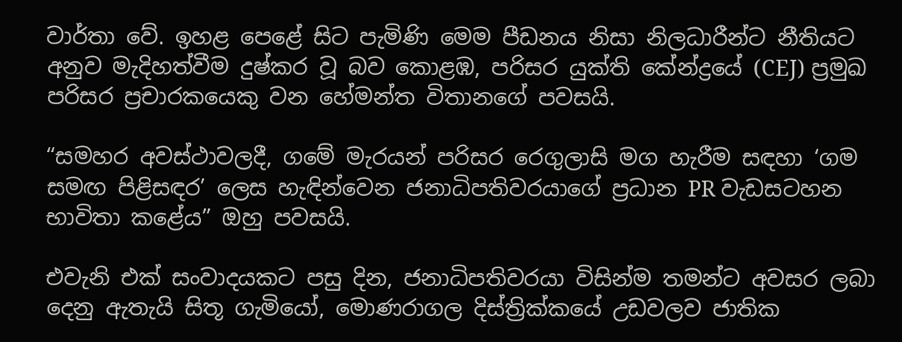වාර්තා වේ. ඉහළ පෙළේ සිට පැමිණි මෙම පීඩනය නිසා නිලධාරීන්ට නීතියට අනුව මැදිහත්වීම දුෂ්කර වූ බව කොළඹ, පරිසර යුක්ති කේන්ද්‍රයේ (CEJ) ප්‍රමුඛ පරිසර ප්‍රචාරකයෙකු වන හේමන්ත විතානගේ පවසයි.

“සමහර අවස්ථාවලදී, ගමේ මැරයන් පරිසර රෙගුලාසි මග හැරීම සඳහා ‘ගම සමඟ පිළිසඳර’ ලෙස හැඳින්වෙන ජනාධිපතිවරයාගේ ප්‍රධාන PR වැඩසටහන භාවිතා කළේය” ඔහු පවසයි.

එවැනි එක් සංවාදයකට පසු දින, ජනාධිපතිවරයා විසින්ම තමන්ට අවසර ලබා දෙනු ඇතැයි සිතූ ගැමියෝ, මොණරාගල දිස්ත්‍රික්කයේ උඩවලව ජාතික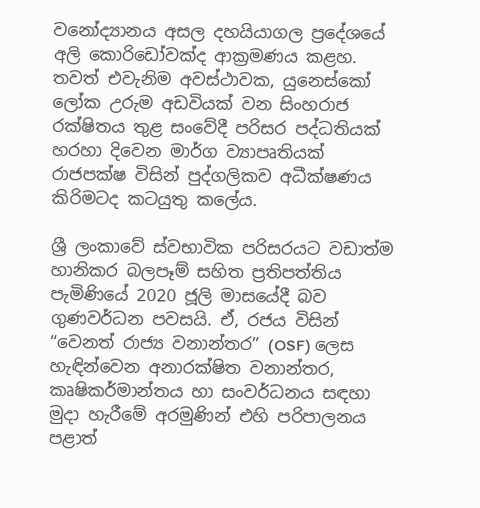වනෝද්‍යානය අසල දහයියාගල ප්‍රදේශයේ අලි කොරිඩෝවක්ද ආක්‍රමණය කළහ. තවත් එවැනිම අවස්ථාවක, යුනෙස්කෝ ලෝක උරුම අඩවියක් වන සිංහරාජ රක්ෂිතය තුළ සංවේදී පරිසර පද්ධතියක් හරහා දිවෙන මාර්ග ව්‍යාපෘතියක් රාජපක්ෂ විසින් පුද්ගලිකව අධීක්ෂණය කිරිමටද කටයුතු කලේය.

ශ්‍රී ලංකාවේ ස්වභාවික පරිසරයට වඩාත්ම හානිකර බලපෑම් සහිත ප්‍රතිපත්තිය පැමිණියේ 2020 ජූලි මාසයේදී බව ගුණවර්ධන පවසයි. ඒ, රජය විසින් “වෙනත් රාජ්‍ය වනාන්තර” (OSF) ලෙස හැඳින්වෙන අනාරක්ෂිත වනාන්තර, කෘෂිකර්මාන්තය හා සංවර්ධනය සඳහා මුදා හැරීමේ අරමුණින් එහි පරිපාලනය පළාත්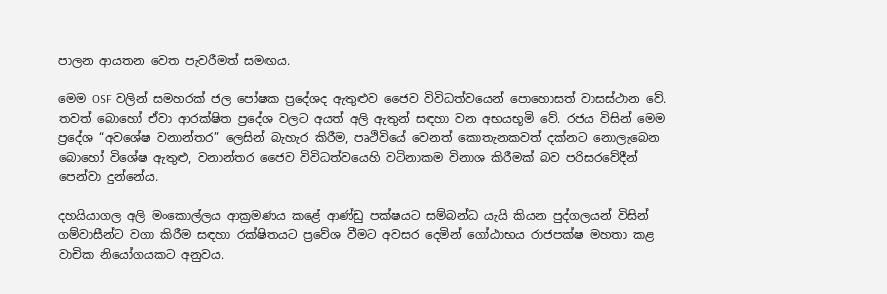පාලන ආයතන වෙත පැවරීමත් සමඟය.

මෙම OSF වලින් සමහරක් ජල පෝෂක ප්‍රදේශද ඇතුළුව ජෛව විවිධත්වයෙන් පොහොසත් වාසස්ථාන වේ. තවත් බොහෝ ඒවා ආරක්ෂිත ප්‍රදේශ වලට අයත් අලි ඇතුන් සඳහා වන අභයභූමි වේ. රජය විසින් මෙම ප්‍රදේශ “අවශේෂ වනාන්තර” ලෙසින් බැහැර කිරීම, පෘථිවියේ වෙනත් කොතැනකවත් දක්නට නොලැබෙන බොහෝ විශේෂ ඇතුළු, වනාන්තර ජෛව විවිධත්වයෙහි වටිනාකම විනාශ කිරීමක් බව පරිසරවේදීන් පෙන්වා දුන්නේය.

දහයියාගල අලි මංකොල්ලය ආක්‍රමණය කළේ ආණ්ඩු පක්ෂයට සම්බන්ධ යැයි කියන පුද්ගලයන් විසින් ගම්වාසීන්ට වගා කිරීම සඳහා රක්ෂිතයට ප්‍රවේශ වීමට අවසර දෙමින් ගෝඨාභය රාජපක්ෂ මහතා කළ වාචික නියෝගයකට අනුවය.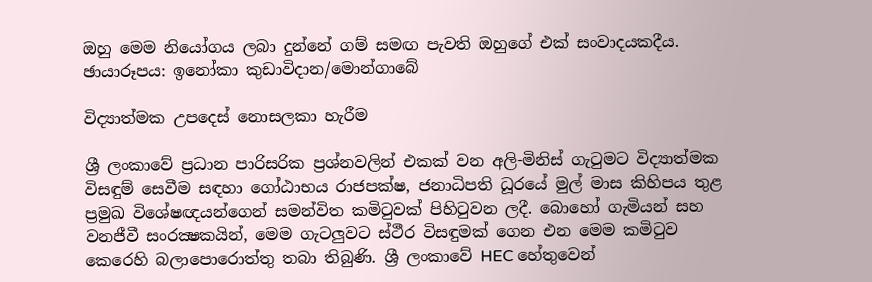ඔහු මෙම නියෝගය ලබා දුන්නේ ගම් සමඟ පැවති ඔහුගේ එක් සංවාදයකදීය. ඡායාරූපය: ඉනෝකා කුඩාවිදාන/මොන්ගාබේ

විද්‍යාත්මක උපදෙස් නොසලකා හැරීම

ශ්‍රී ලංකාවේ ප්‍රධාන පාරිසරික ප්‍රශ්නවලින් එකක් වන අලි-මිනිස් ගැටුමට විද්‍යාත්මක විසඳුම් සෙවීම සඳහා ගෝඨාභය රාජපක්ෂ, ජනාධිපති ධූරයේ මුල් මාස කිහිපය තුළ ප්‍රමුඛ විශේෂඥයන්ගෙන් සමන්විත කමිටුවක් පිහිටුවන ලදී. බොහෝ ගැමියන් සහ වනජීවී සංරක්‍ෂකයින්, මෙම ගැටලුවට ස්ථීර විසඳුමක් ගෙන එන මෙම කමිටුව කෙරෙහි බලාපොරොත්තු තබා තිබුණි. ශ්‍රී ලංකාවේ HEC හේතුවෙන්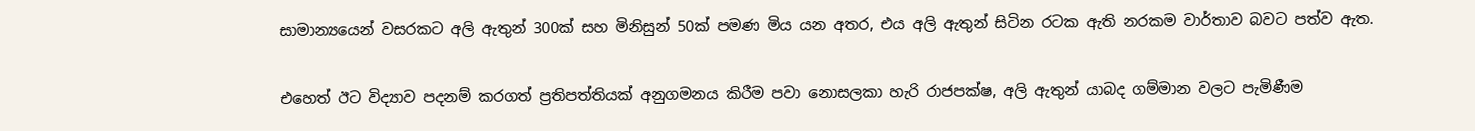සාමාන්‍යයෙන් වසරකට අලි ඇතුන් 300ක් සහ මිනිසුන් 50ක් පමණ මිය යන අතර, එය අලි ඇතුන් සිටින රටක ඇති නරකම වාර්තාව බවට පත්ව ඇත.

එහෙත් ඊට විද්‍යාව පදනම් කරගත් ප්‍රතිපත්තියක් අනුගමනය කිරීම පවා නොසලකා හැරි රාජපක්ෂ, අලි ඇතුන් යාබද ගම්මාන වලට පැමිණීම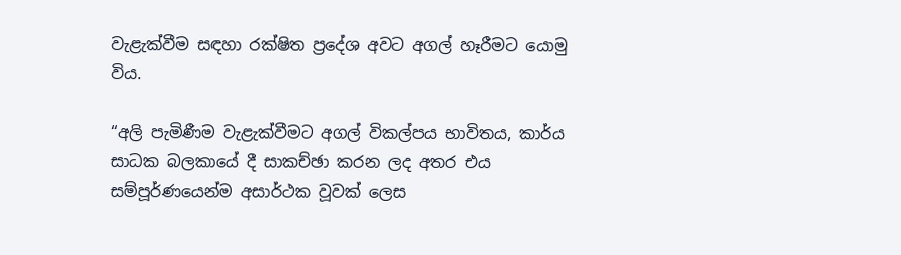වැළැක්වීම සඳහා රක්ෂිත ප්‍රදේශ අවට අගල් හෑරීමට යොමු විය.

“අලි පැමිණීම වැළැක්වීමට අගල් විකල්පය භාවිතය, කාර්ය සාධක බලකායේ දී සාකච්ඡා කරන ලද අතර එය සම්පූර්ණයෙන්ම අසාර්ථක වූවක් ලෙස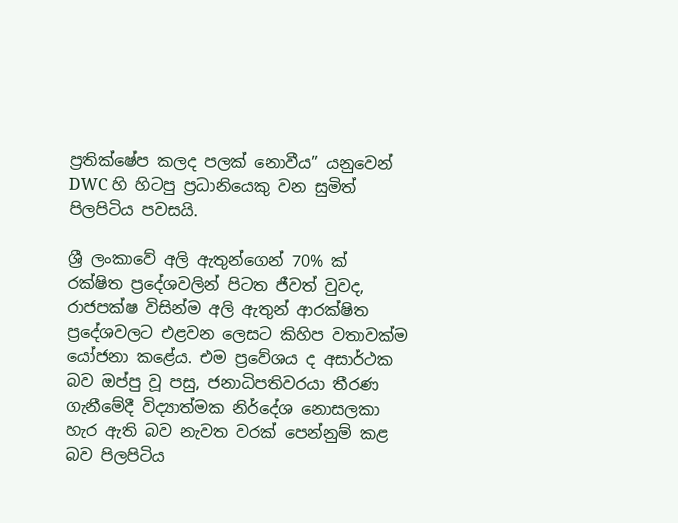ප්‍රතික්ෂේප කලද පලක් නොවීය” යනුවෙන් DWC හි හිටපු ප්‍රධානියෙකු වන සුමිත් පිලපිටිය පවසයි.

ශ්‍රී ලංකාවේ අලි ඇතුන්ගෙන් 70% ක් රක්ෂිත ප්‍රදේශවලින් පිටත ජීවත් වුවද, රාජපක්ෂ විසින්ම අලි ඇතුන් ආරක්ෂිත ප්‍රදේශවලට එළවන ලෙසට කිහිප වතාවක්ම යෝජනා කළේය. එම ප්‍රවේශය ද අසාර්ථක බව ඔප්පු වූ පසු, ජනාධිපතිවරයා තීරණ ගැනීමේදී විද්‍යාත්මක නිර්දේශ නොසලකා හැර ඇති බව නැවත වරක් පෙන්නුම් කළ බව පිලපිටිය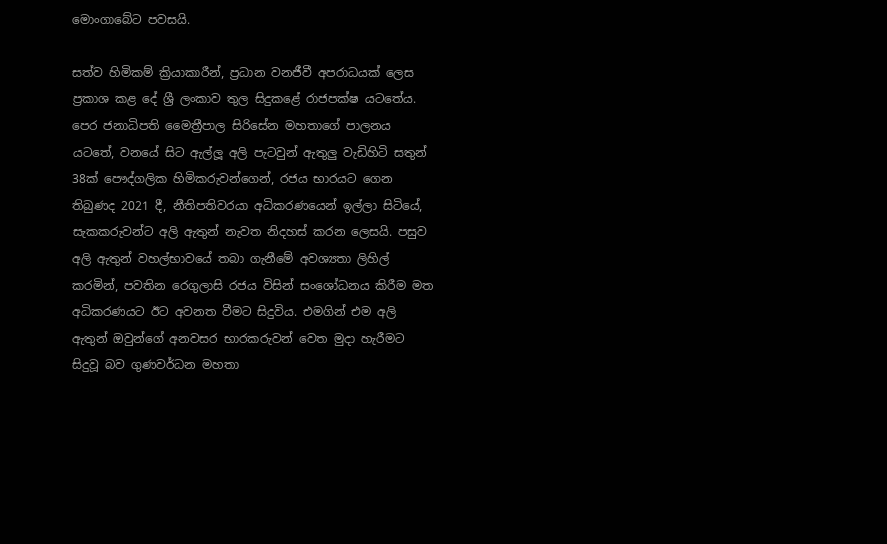මොංගාබේට පවසයි.

සත්ව හිමිකම් ක්‍රියාකාරීන්, ප්‍රධාන වනජීවී අපරාධයක් ලෙස ප්‍රකාශ කළ දේ ශ්‍රී ලංකාව තුල සිදුකළේ රාජපක්ෂ යටතේය. පෙර ජනාධිපති මෛත්‍රීපාල සිරිසේන මහතාගේ පාලනය යටතේ, වනයේ සිට ඇල්ලූ අලි පැටවුන් ඇතුලු වැඩිහිටි සතුන් 38ක් පෞද්ගලික හිමිකරුවන්ගෙන්, රජය භාරයට ගෙන තිබුණද 2021 දී, නීතිපතිවරයා අධිකරණයෙන් ඉල්ලා සිටියේ, සැකකරුවන්ට අලි ඇතුන් නැවත නිදහස් කරන ලෙසයි. පසුව අලි ඇතුන් වහල්භාවයේ තබා ගැනීමේ අවශ්‍යතා ලිහිල් කරමින්, පවතින රෙගුලාසි රජය විසින් සංශෝධනය කිරීම මත අධිකරණයට ඊට අවනත වීමට සිදුවිය. එමගින් එම අලි ඇතුන් ඔවුන්ගේ අනවසර භාරකරුවන් වෙත මුදා හැරීමට සිදුවූ බව ගුණවර්ධන මහතා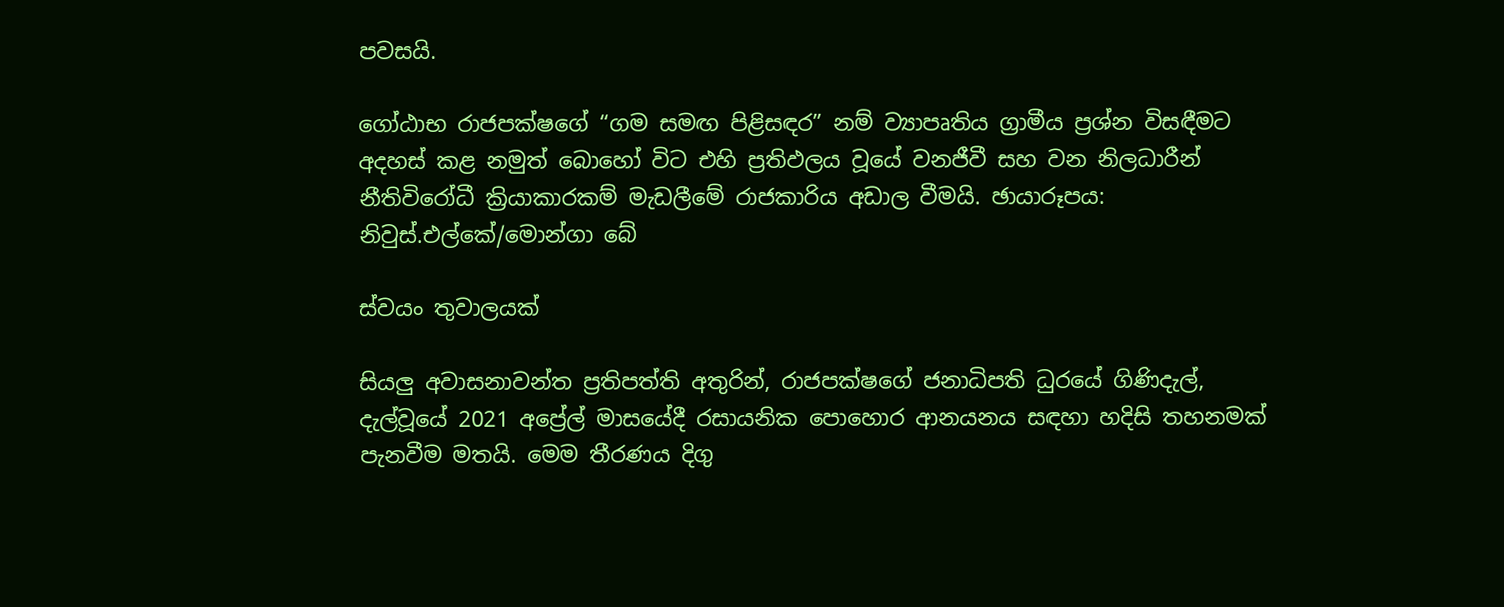පවසයි.

ගෝඨාභ රාජපක්ෂගේ “ගම සමඟ පිළිසඳර” නම් ව්‍යාපෘතිය ග්‍රාමීය ප්‍රශ්න විසඳීමට අදහස් කළ නමුත් බොහෝ විට එහි ප්‍රතිඵලය වූයේ වනජීවී සහ වන නිලධාරීන් නීතිවිරෝධී ක්‍රියාකාරකම් මැඩලීමේ රාජකාරිය අඩාල වීමයි. ඡායාරූපය: නිවුස්.එල්කේ/මොන්ගා බේ

ස්වයං තුවාලයක්

සියලු අවාසනාවන්ත ප්‍රතිපත්ති අතුරින්, රාජපක්ෂගේ ජනාධිපති ධුරයේ ගිණිදැල්, දැල්වූයේ 2021 අප්‍රේල් මාසයේදී රසායනික පොහොර ආනයනය සඳහා හදිසි තහනමක් පැනවීම මතයි. මෙම තීරණය දිගු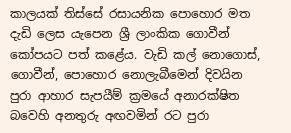කාලයක් තිස්සේ රසායනික පොහොර මත දැඩි ලෙස යැපෙන ශ්‍රී ලාංකික ගොවීන් කෝපයට පත් කළේය. වැඩි කල් නොගොස්, ගොවීන්, පොහොර නොලැබීමෙන් දිවයින පුරා ආහාර සැපයීම් ක්‍රමයේ අනාරක්ෂිත බවෙහි අනතුරු අඟවමින් රට පුරා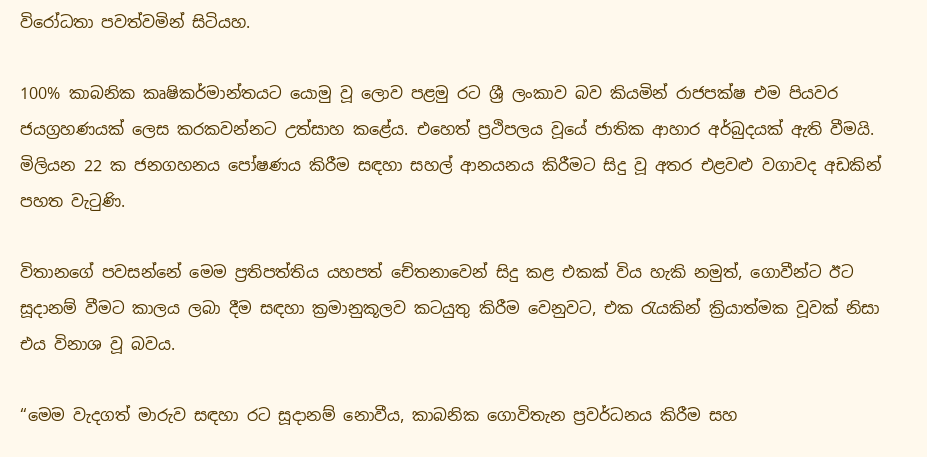විරෝධතා පවත්වමින් සිටියහ.

100% කාබනික කෘෂිකර්මාන්තයට යොමු වූ ලොව පළමු රට ශ්‍රී ලංකාව බව කියමින් රාජපක්ෂ එම පියවර ජයග්‍රහණයක් ලෙස කරකවන්නට උත්සාහ කළේය. එහෙත් ප්‍රථිපලය වූයේ ජාතික ආහාර අර්බුදයක් ඇති වීමයි. මිලියන 22 ක ජනගහනය පෝෂණය කිරීම සඳහා සහල් ආනයනය කිරීමට සිදු වූ අතර එළවළු වගාවද අඩකින් පහත වැටුණි.

විතානගේ පවසන්නේ මෙම ප්‍රතිපත්තිය යහපත් චේතනාවෙන් සිදු කළ එකක් විය හැකි නමුත්, ගොවීන්ට ඊට සූදානම් වීමට කාලය ලබා දීම සඳහා ක්‍රමානුකූලව කටයුතු කිරීම වෙනුවට, එක රැයකින් ක්‍රියාත්මක වූවක් නිසා එය විනාශ වූ බවය.

“මෙම වැදගත් මාරුව සඳහා රට සූදානම් නොවීය, කාබනික ගොවිතැන ප්‍රවර්ධනය කිරීම සහ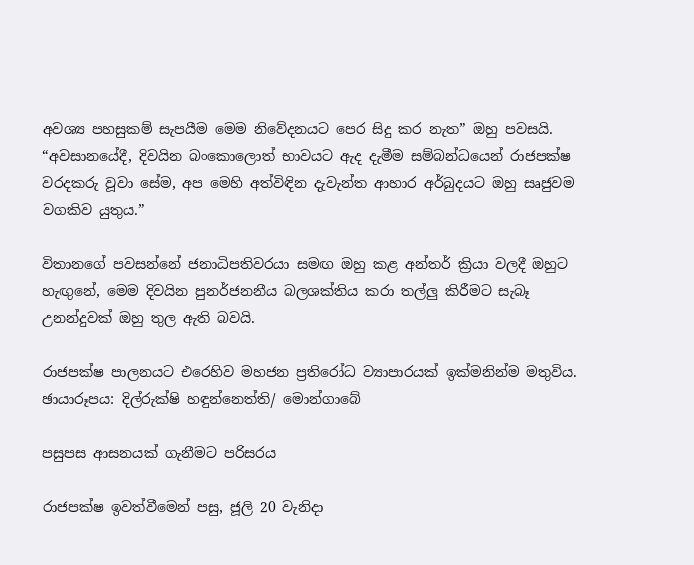අවශ්‍ය පහසුකම් සැපයීම මෙම නිවේදනයට පෙර සිදු කර නැත” ඔහු පවසයි. “අවසානයේදී, දිවයින බංකොලොත් භාවයට ඇද දැමීම සම්බන්ධයෙන් රාජපක්ෂ වරදකරු වූවා සේම, අප මෙහි අත්විඳින දැවැන්ත ආහාර අර්බුදයට ඔහු සෘජුවම වගකිව යුතුය.”

විතානගේ පවසන්නේ ජනාධිපතිවරයා සමඟ ඔහු කළ අන්තර් ක්‍රියා වලදී ඔහුට හැඟුනේ, මෙම දිවයින පුනර්ජනනීය බලශක්තිය කරා තල්ලු කිරීමට සැබෑ උනන්දුවක් ඔහු තුල ඇති බවයි.

රාජපක්ෂ පාලනයට එරෙහිව මහජන ප්‍රතිරෝධ ව්‍යාපාරයක් ඉක්මනින්ම මතුවිය. ඡායාරූපය: දිල්රුක්ෂි හඳුන්නෙත්ති/ මොන්ගාබේ

පසුපස ආසනයක් ගැනීමට පරිසරය

රාජපක්ෂ ඉවත්වීමෙන් පසු, ජූලි 20 වැනිදා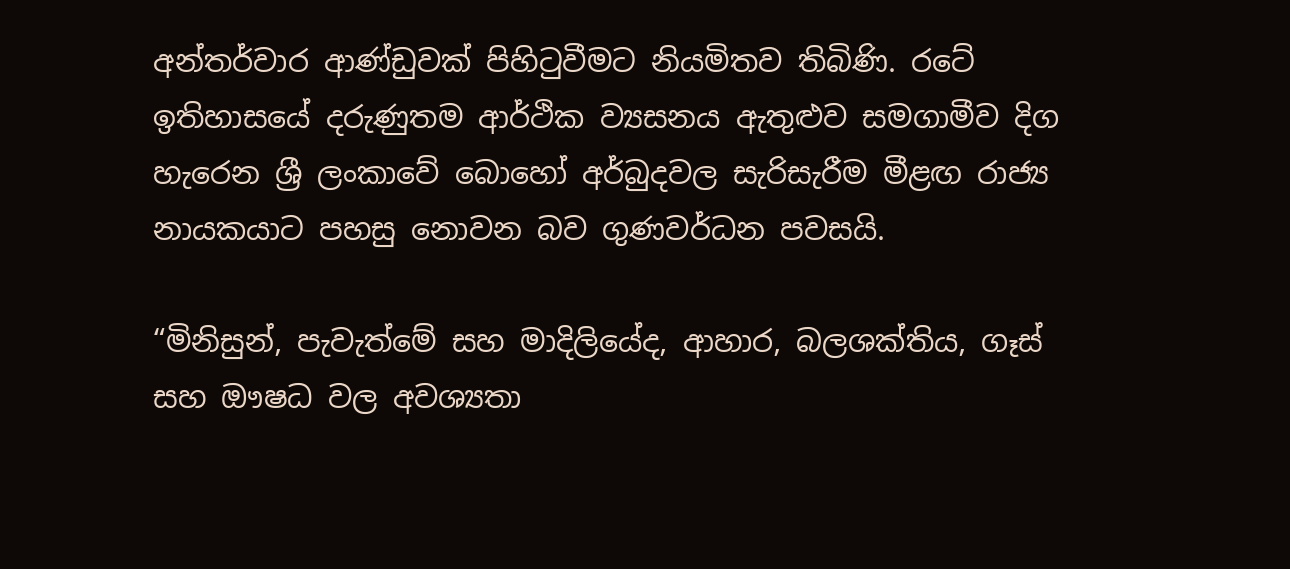අන්තර්වාර ආණ්ඩුවක් පිහිටුවීමට නියමිතව තිබිණි. රටේ ඉතිහාසයේ දරුණුතම ආර්ථික ව්‍යසනය ඇතුළුව සමගාමීව දිග හැරෙන ශ්‍රී ලංකාවේ බොහෝ අර්බුදවල සැරිසැරීම මීළඟ රාජ්‍ය නායකයාට පහසු නොවන බව ගුණවර්ධන පවසයි.

“මිනිසුන්, පැවැත්මේ සහ මාදිලියේද, ආහාර, බලශක්තිය, ගෑස් සහ ඖෂධ වල අවශ්‍යතා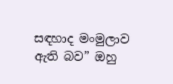සඳහාද මංමුලාව ඇති බව” ඔහු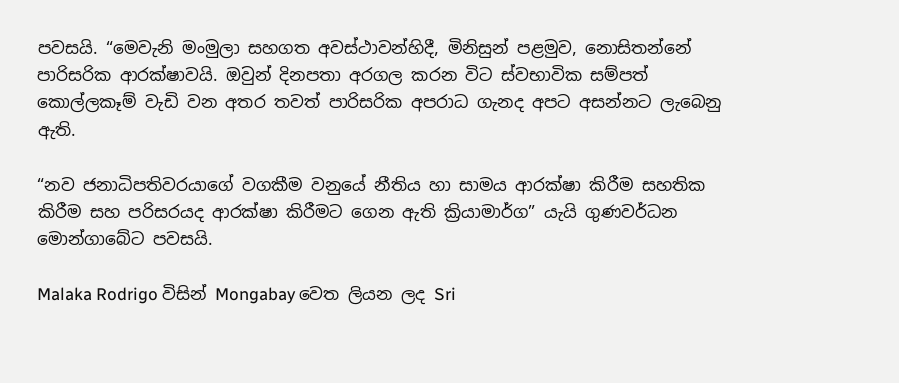පවසයි. “මෙවැනි මංමුලා සහගත අවස්ථාවන්හිදී, මිනිසුන් පළමුව, නොසිතන්නේ පාරිසරික ආරක්ෂාවයි. ඔවුන් දිනපතා අරගල කරන විට ස්වභාවික සම්පත් කොල්ලකෑම් වැඩි වන අතර තවත් පාරිසරික අපරාධ ගැනද අපට අසන්නට ලැබෙනු ඇති.

“නව ජනාධිපතිවරයාගේ වගකීම වනුයේ නීතිය හා සාමය ආරක්ෂා කිරීම සහතික කිරීම සහ පරිසරයද ආරක්ෂා කිරීමට ගෙන ඇති ක්‍රියාමාර්ග” යැයි ගුණවර්ධන මොන්ගාබේට පවසයි.

Malaka Rodrigo විසින් Mongabay වෙත ලියන ලද Sri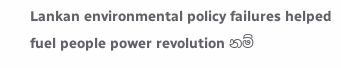Lankan environmental policy failures helped fuel people power revolution නම්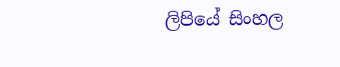ලිපියේ සිංහල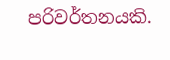පරිවර්තනයකි.